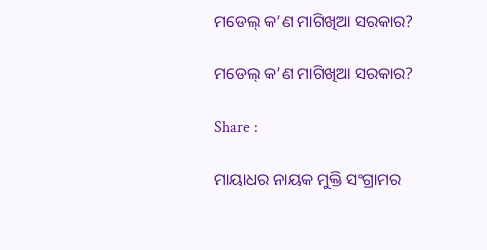ମଡେଲ୍ କ’ଣ ମାଗିଖିଆ ସରକାର?

ମଡେଲ୍ କ’ଣ ମାଗିଖିଆ ସରକାର?

Share :

ମାୟାଧର ନାୟକ ମୁକ୍ତି ସଂଗ୍ରାମର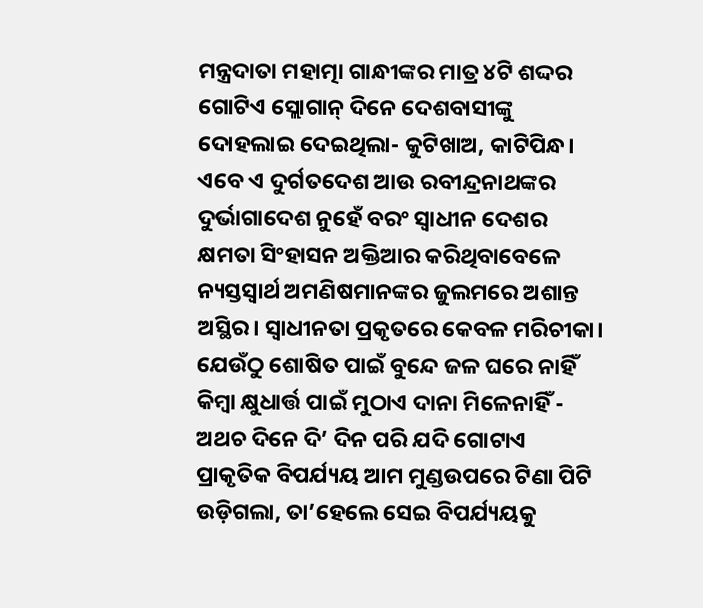ମନ୍ତ୍ରଦାତା ମହାତ୍ମା ଗାନ୍ଧୀଙ୍କର ମାତ୍ର ୪ଟି ଶଦ୍ଦର ଗୋଟିଏ ସ୍ଲୋଗାନ୍ ଦିନେ ଦେଶବାସୀଙ୍କୁ ଦୋହଲାଇ ଦେଇଥିଲା- କୁଟିଖାଅ, କାଟିପିନ୍ଧ। ଏବେ ଏ ଦୁର୍ଗତଦେଶ ଆଉ ରବୀନ୍ଦ୍ରନାଥଙ୍କର ଦୁର୍ଭାଗାଦେଶ ନୁହେଁ ବରଂ ସ୍ୱାଧୀନ ଦେଶର କ୍ଷମତା ସିଂହାସନ ଅକ୍ତିଆର କରିଥିବାବେଳେ ନ୍ୟସ୍ତସ୍ୱାର୍ଥ ଅମଣିଷମାନଙ୍କର ଜୁଲମରେ ଅଶାନ୍ତ ଅସ୍ଥିର। ସ୍ୱାଧୀନତା ପ୍ରକୃତରେ କେବଳ ମରିଚୀକା। ଯେଉଁଠୁ ଶୋଷିତ ପାଇଁ ବୁନ୍ଦେ ଜଳ ଘରେ ନାହିଁ କିମ୍ୱା କ୍ଷୁଧାର୍ତ୍ତ ପାଇଁ ମୁଠାଏ ଦାନା ମିଳେନାହିଁ - ଅଥଚ ଦିନେ ଦି’ ଦିନ ପରି ଯଦି ଗୋଟାଏ ପ୍ରାକୃତିକ ବିପର୍ଯ୍ୟୟ ଆମ ମୁଣ୍ଡଉପରେ ଟିଣା ପିଟି ଉଡ଼ିଗଲା, ତା’ହେଲେ ସେଇ ବିପର୍ଯ୍ୟୟକୁ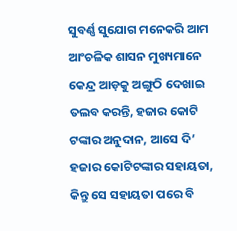ସୁବର୍ଣ୍ଣ ସୁଯୋଗ ମନେକରି ଆମ ଆଂଚଳିକ ଶାସନ ମୁଖ୍ୟମାନେ କେନ୍ଦ୍ର ଆଡ଼କୁ ଅଙ୍ଗୁଠି ଦେଖାଇ ତଲବ କରନ୍ତି, ହଜାର କୋଟି ଟଙ୍କାର ଅନୁଦାନ, ଆସେ ଦି’ ହଜାର କୋଟିଟଙ୍କାର ସହାୟତା, କିନ୍ତୁ ସେ ସହାୟତା ପରେ ବି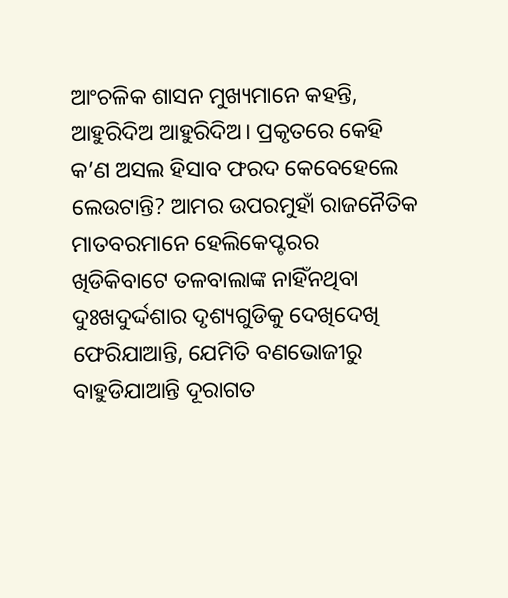ଆଂଚଳିକ ଶାସନ ମୁଖ୍ୟମାନେ କହନ୍ତି, ଆହୁରିଦିଅ ଆହୁରିଦିଅ। ପ୍ରକୃତରେ କେହି କ’ଣ ଅସଲ ହିସାବ ଫରଦ କେବେହେଲେ ଲେଉଟାନ୍ତି? ଆମର ଉପରମୁହାଁ ରାଜନୈତିକ ମାତବରମାନେ ହେଲିକେପ୍ଟରର ଖିଡିକିବାଟେ ତଳବାଲାଙ୍କ ନାହିଁନଥିବା ଦୁଃଖଦୁର୍ଦ୍ଦଶାର ଦୃଶ୍ୟଗୁଡିକୁ ଦେଖିଦେଖି ଫେରିଯାଆନ୍ତି, ଯେମିତି ବଣଭୋଜୀରୁ ବାହୁଡିଯାଆନ୍ତି ଦୂରାଗତ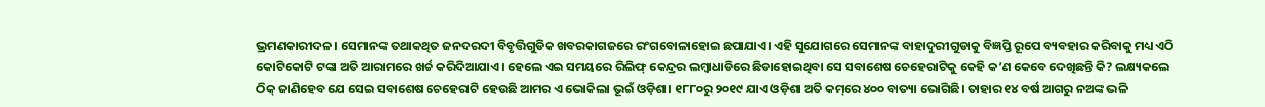ଭ୍ରମଣକାରୀଦଳ। ସେମାନଙ୍କ ତଥାକଥିତ ଜନଦରଦୀ ବିବୃତ୍ତିଗୁଡିକ ଖବରକାଗଜରେ ରଂଗବୋଳାହୋଇ ଛପାଯାଏ। ଏହି ସୁଯୋଗରେ ସେମାନଙ୍କ ବାହାଦୁରୀଗୁଡାକୁ ବିଜ୍ଞପ୍ତି ରୂପେ ବ୍ୟବହାର କରିବାକୁ ମଧ୍ୟ ଏଠି କୋଟିକୋଟି ଟଙ୍କା ଅତି ଆରାମରେ ଖର୍ଚ୍ଚ କରିଦିଆଯାଏ। ହେଲେ ଏଇ ସମୟରେ ରିଲିଫ୍‌ କେନ୍ଦ୍ରର ଲମ୍ୱାଧାଡିରେ ଛିଡାହୋଇଥିବା ସେ ସବାଶେଷ ଚେହେରାଟିକୁ କେହି କ’ଣ କେବେ ଦେଖିଛନ୍ତି କି? ଲକ୍ଷ୍ୟକଲେ ଠିକ୍ ଜାଣିହେବ ଯେ ସେଇ ସବାଶେଷ ଚେହେରାଟି ହେଉଛି ଆମର ଏ ଭୋକିଲା ଭୂଇଁ ଓଡ଼ିଶା। ୧୮୮୦ରୁ ୨୦୧୯ ଯାଏ ଓଡ଼ିଶା ଅତି କମ୍‌ରେ ୪୦୦ ବାତ୍ୟା ଭୋଗିଛି। ତାହାର ୧୪ ବର୍ଷ ଆଗରୁ ନଅଙ୍କ ଭଳି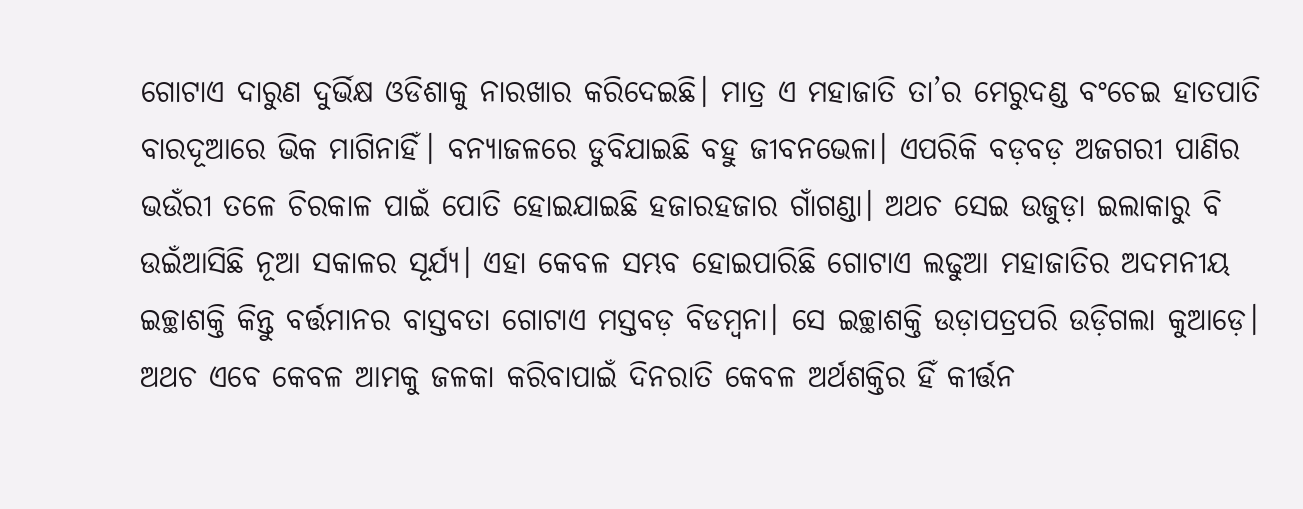ଗୋଟାଏ ଦାରୁଣ ଦୁର୍ଭିକ୍ଷ ଓଡିଶାକୁ ନାରଖାର କରିଦେଇଛି। ମାତ୍ର ଏ ମହାଜାତି ତା’ର ମେରୁଦଣ୍ଡ ବଂଚେଇ ହାତପାତି ବାରଦୂଆରେ ଭିକ ମାଗିନାହିଁ। ବନ୍ୟାଜଳରେ ଡୁବିଯାଇଛି ବହୁ ଜୀବନଭେଳା। ଏପରିକି ବଡ଼ବଡ଼ ଅଜଗରୀ ପାଣିର ଭଉଁରୀ ତଳେ ଚିରକାଳ ପାଇଁ ପୋତି ହୋଇଯାଇଛି ହଜାରହଜାର ଗାଁଗଣ୍ଡା। ଅଥଚ ସେଇ ଉଜୁଡ଼ା ଇଲାକାରୁ ବି ଉଇଁଆସିଛି ନୂଆ ସକାଳର ସୂର୍ଯ୍ୟ। ଏହା କେବଳ ସମ୍ଭବ ହୋଇପାରିଛି ଗୋଟାଏ ଲଢୁଆ ମହାଜାତିର ଅଦମନୀୟ ଇଚ୍ଛାଶକ୍ତି କିନ୍ତୁ ବର୍ତ୍ତମାନର ବାସ୍ତବତା ଗୋଟାଏ ମସ୍ତବଡ଼ ବିଡମ୍ୱନା। ସେ ଇଚ୍ଛାଶକ୍ତି ଉଡ଼ାପତ୍ରପରି ଉଡ଼ିଗଲା କୁଆଡ଼େ। ଅଥଚ ଏବେ କେବଳ ଆମକୁ ଜଳକା କରିବାପାଇଁ ଦିନରାତି କେବଳ ଅର୍ଥଶକ୍ତିର ହିଁ କୀର୍ତ୍ତନ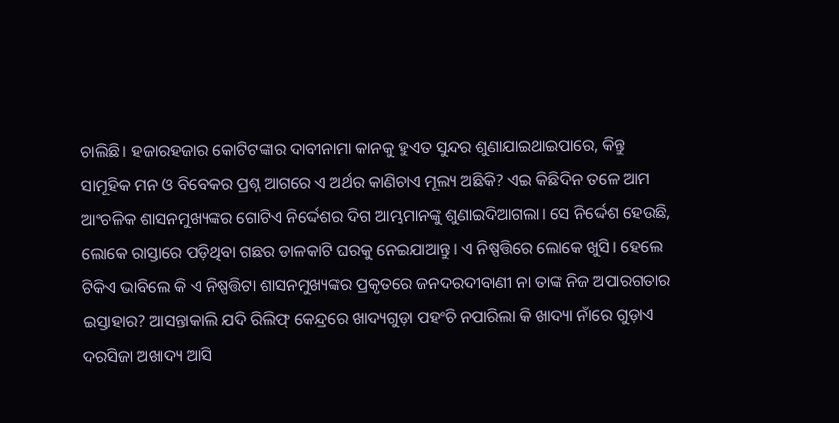ଚାଲିଛି। ହଜାରହଜାର କୋଟିଟଙ୍କାର ଦାବୀନାମା କାନକୁ ହୁଏତ ସୁନ୍ଦର ଶୁଣାଯାଇଥାଇପାରେ, କିନ୍ତୁ ସାମୂହିକ ମନ ଓ ବିବେକର ପ୍ରଶ୍ନ ଆଗରେ ଏ ଅର୍ଥର କାଣିଚାଏ ମୂଲ୍ୟ ଅଛିକି? ଏଇ କିଛିଦିନ ତଳେ ଆମ ଆଂଚଳିକ ଶାସନମୁଖ୍ୟଙ୍କର ଗୋଟିଏ ନିର୍ଦ୍ଦେଶର ଦିଗ ଆମ୍ଭମାନଙ୍କୁ ଶୁଣାଇଦିଆଗଲା। ସେ ନିର୍ଦ୍ଦେଶ ହେଉଛି, ଲୋକେ ରାସ୍ତାରେ ପଡ଼ିଥିବା ଗଛର ଡାଳକାଟି ଘରକୁ ନେଇଯାଆନ୍ତୁ। ଏ ନିଷ୍ପତ୍ତିରେ ଲୋକେ ଖୁସି। ହେଲେ ଟିକିଏ ଭାବିଲେ କି ଏ ନିଷ୍ପତ୍ତିଟା ଶାସନମୁଖ୍ୟଙ୍କର ପ୍ରକୃତରେ ଜନଦରଦୀବାଣୀ ନା ତାଙ୍କ ନିଜ ଅପାରଗତାର ଇସ୍ତାହାର? ଆସନ୍ତାକାଲି ଯଦି ରିଲିଫ୍‌ କେନ୍ଦ୍ରରେ ଖାଦ୍ୟଗୁଡ଼ା ପହଂଚି ନପାରିଲା କି ଖାଦ୍ୟା ନାଁରେ ଗୁଡ଼ାଏ ଦରସିଜା ଅଖାଦ୍ୟ ଆସି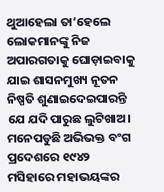ଥୁଆହେଲା ତା’ହେଲେ ଲୋକମାନଙ୍କୁ ନିଜ ଅପାରଗତାକୁ ଘୋଡ଼ାଇବାକୁ ଯାଇ ଶାସନମୁଖ୍ୟ ନୂତନ ନିଷ୍ପତି ଶୁଣାଇଦେଇପାରନ୍ତି ଯେ ଯଦି ପାରୁଛ ଲୁଟିଖାଅ। ମନେପଡୁଛି ଅଭିଭକ୍ତ ବଂଗ ପ୍ରଦେଶରେ ୧୯୪୨ ମସିହାରେ ମହାଭୟଙ୍କର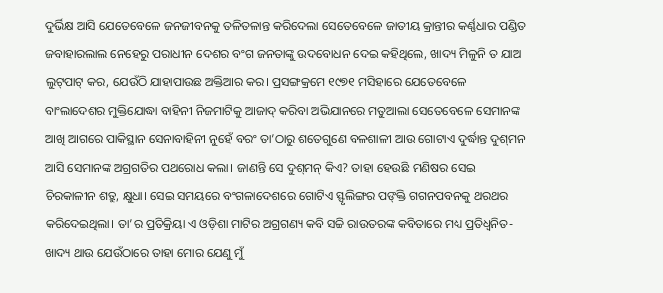ଦୁର୍ଭିକ୍ଷ ଆସି ଯେତେବେଳେ ଜନଜୀବନକୁ ତଳିତଳାନ୍ତ କରିଦେଲା ସେତେବେଳେ ଜାତୀୟ କ୍ରାନ୍ତୀର କର୍ଣ୍ଣଧାର ପଣ୍ଡିତ ଜବାହାରଲାଲ ନେହେରୁ ପରାଧୀନ ଦେଶର ବଂଗ ଜନତାଙ୍କୁ ଉଦବୋଧନ ଦେଇ କହିଥିଲେ, ଖାଦ୍ୟ ମିଳୁନି ତ ଯାଅ ଲୁଟ୍‌ପାଟ୍‌ କର, ଯେଉଁଠି ଯାହାପାଉଛ ଅକ୍ତିଆର କର। ପ୍ରସଙ୍ଗକ୍ରମେ ୧୯୭୧ ମସିହାରେ ଯେତେବେଳେ ବାଂଲାଦେଶର ମୁକ୍ତିଯୋଦ୍ଧା ବାହିନୀ ନିଜମାଟିକୁ ଆଜାଦ୍ କରିବା ଅଭିଯାନରେ ମତୁଆଲା ସେତେବେଳେ ସେମାନଙ୍କ ଆଖି ଆଗରେ ପାକିସ୍ଥାନ ସେନାବାହିନୀ ନୁହେଁ ବରଂ ତା’ଠାରୁ ଶତେଗୁଣେ ବଳଶାଳୀ ଆଉ ଗୋଟାଏ ଦୁର୍ଦ୍ଧାନ୍ତ ଦୁଶ୍‌ମନ ଆସି ସେମାନଙ୍କ ଅଗ୍ରଗତିର ପଥରୋଧ କଲା। ଜାଣନ୍ତି ସେ ଦୁଶ୍‌ମନ୍‌ କିଏ? ତାହା ହେଉଛି ମଣିଷର ସେଇ ଚିରକାଳୀନ ଶତ୍ରୁ, କ୍ଷୁଧା। ସେଇ ସମୟରେ ବଂଗଳାଦେଶରେ ଗୋଟିଏ ସ୍ଫୃଲିଙ୍ଗର ପଙ୍‌କ୍ତି ଗଗନପବନକୁ ଥରଥର କରିଦେଇଥିଲା। ତା’ର ପ୍ରତିକ୍ରିୟା ଏ ଓଡ଼ିଶା ମାଟିର ଅଗ୍ରଗଣ୍ୟ କବି ସଚ୍ଚି ରାଉତରଙ୍କ କବିତାରେ ମଧ୍ୟ ପ୍ରତିଧ୍ୱନିତ- ଖାଦ୍ୟ ଥାଉ ଯେଉଁଠାରେ ତାହା ମୋର ଯେଣୁ ମୁଁ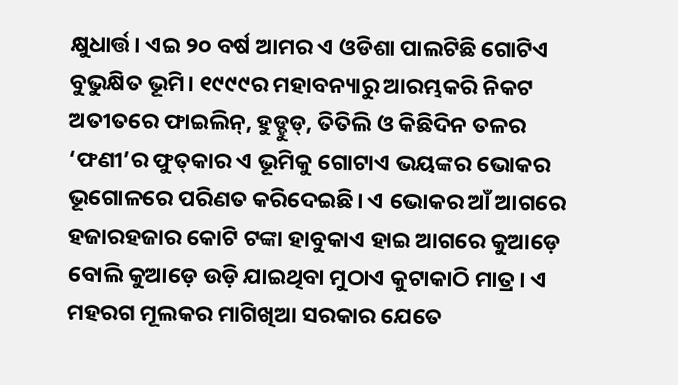କ୍ଷୁଧାର୍ତ୍ତ। ଏଇ ୨୦ ବର୍ଷ ଆମର ଏ ଓଡିଶା ପାଲଟିଛି ଗୋଟିଏ ବୁଭୁକ୍ଷିତ ଭୂମି। ୧୯୯୯ର ମହାବନ୍ୟାରୁ ଆରମ୍ଭକରି ନିକଟ ଅତୀତରେ ଫାଇଲିନ୍, ହୁଡ୍ହୁଡ୍, ତିତିଲି ଓ କିଛିଦିନ ତଳର ‘ଫଣୀ’ର ଫୁତ୍‌କାର ଏ ଭୂମିକୁ ଗୋଟାଏ ଭୟଙ୍କର ଭୋକର ଭୂଗୋଳରେ ପରିଣତ କରିଦେଇଛି। ଏ ଭୋକର ଆଁ ଆଗରେ ହଜାରହଜାର କୋଟି ଟଙ୍କା ହାବୁକାଏ ହାଇ ଆଗରେ କୁଆଡ଼େ ବୋଲି କୁଆଡ଼େ ଉଡ଼ି ଯାଇଥିବା ମୁଠାଏ କୁଟାକାଠି ମାତ୍ର। ଏ ମହରଗ ମୂଲକର ମାଗିଖିଆ ସରକାର ଯେତେ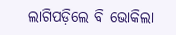ଲାଗିପଡ଼ିଲେ ବି ଭୋକିଲା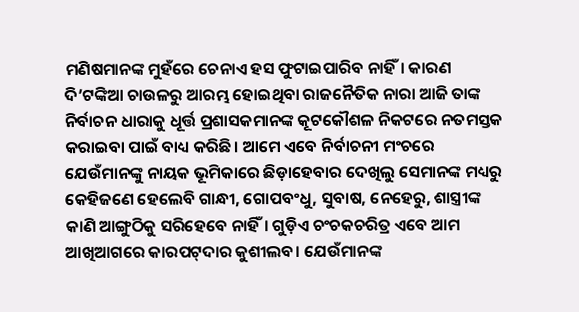ମଣିଷମାନଙ୍କ ମୁହଁରେ ଚେନାଏ ହସ ଫୁଟାଇପାରିବ ନାହିଁ। କାରଣ ଦି’ଟଙ୍କିଆ ଚାଉଳରୁ ଆରମ୍ଭ ହୋଇଥିବା ରାଜନୈତିକ ନାରା ଆଜି ତାଙ୍କ ନିର୍ବାଚନ ଧାରାକୁ ଧୂର୍ତ୍ତ ପ୍ରଶାସକମାନଙ୍କ କୂଟକୌଶଳ ନିକଟରେ ନତମସ୍ତକ କରାଇବା ପାଇଁ ବାଧ୍ୟ କରିଛି। ଆମେ ଏବେ ନିର୍ବାଚନୀ ମଂଚରେ ଯେଉଁମାନଙ୍କୁ ନାୟକ ଭୂମିକାରେ ଛିଡ଼ାହେବାର ଦେଖିଲୁ ସେମାନଙ୍କ ମଧ୍ୟରୁ କେହିଜଣେ ହେଲେବି ଗାନ୍ଧୀ, ଗୋପବଂଧୁ, ସୁବାଷ, ନେହେରୁ, ଶାସ୍ତ୍ରୀଙ୍କ କାଣି ଆଙ୍ଗୁଠିକୁ ସରିହେବେ ନାହିଁ। ଗୁଡ଼ିଏ ଚଂଚକଚରିତ୍ର ଏବେ ଆମ ଆଖିଆଗରେ କାରପଟ୍‌ଦାର କୁଶୀଲବ। ଯେଉଁମାନଙ୍କ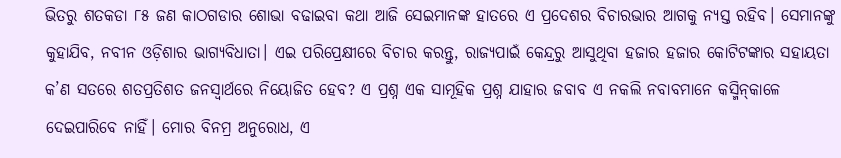ଭିତରୁ ଶତକଡା ୮୫ ଜଣ କାଠଗଡାର ଶୋଭା ବଢାଇବା କଥା ଆଜି ସେଇମାନଙ୍କ ହାତରେ ଏ ପ୍ରଦେଶର ବିଚାରଭାର ଆଗକୁ ନ୍ୟସ୍ତ ରହିବ। ସେମାନଙ୍କୁ କୁହାଯିବ, ନବୀନ ଓଡ଼ିଶାର ଭାଗ୍ୟବିଧାତା। ଏଇ ପରିପ୍ରେକ୍ଷୀରେ ବିଚାର କରନ୍ତୁ, ରାଜ୍ୟପାଇଁ କେନ୍ଦ୍ରରୁ ଆସୁଥିବା ହଜାର ହଜାର କୋଟିଟଙ୍କାର ସହାୟତା କ’ଣ ସତରେ ଶତପ୍ରତିଶତ ଜନସ୍ୱାର୍ଥରେ ନିୟୋଜିତ ହେବ? ଏ ପ୍ରଶ୍ନ ଏକ ସାମୂହିକ ପ୍ରଶ୍ନ ଯାହାର ଜବାବ ଏ ନକଲି ନବାବମାନେ କସ୍ମିନ୍‌କାଳେ ଦେଇପାରିବେ ନାହିଁ। ମୋର ବିନମ୍ର ଅନୁରୋଧ, ଏ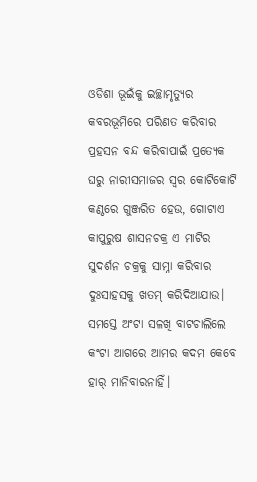ଓଡିଶା ଭୂଇଁକୁ ଇଚ୍ଛାମୃତ୍ୟୁର କବରଭୂମିରେ ପରିଣତ କରିବାର ପ୍ରହସନ ବନ୍ଦ କରିବାପାଇଁ ପ୍ରତ୍ୟେକ ଘରୁ ନାରୀସମାଜର ସ୍ୱର କୋଟିକୋଟି କଣ୍ଠରେ ଗୁଞ୍ଜରିତ ହେଉ, ଗୋଟାଏ କାପୁରୁଷ ଶାସନଚକ୍ର ଏ ମାଟିର ସୁଦର୍ଶନ ଚକ୍ରକୁ ସାମ୍ନା କରିବାର ଦୁଃସାହସକୁ ଖତମ୍ କରିଦିଆଯାଉ। ସମସ୍ତେ ଅଂଟା ସଳଖି ବାଟଚାଲିଲେ କଂଟା ଆଗରେ ଆମର କଦମ କେବେ ହାର୍ ମାନିବାରନାହିଁ।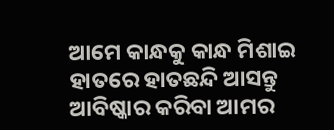ଆମେ କାନ୍ଧକୁ କାନ୍ଧ ମିଶାଇ ହାତରେ ହାତଛନ୍ଦି ଆସନ୍ତୁ ଆବିଷ୍କାର କରିବା ଆମର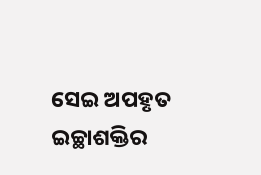ସେଇ ଅପହୃତ ଇଚ୍ଛାଶକ୍ତିର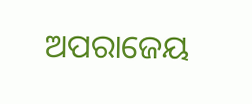ଅପରାଜେୟ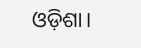ଓଡ଼ିଶା।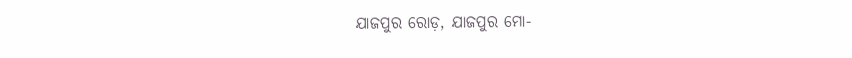ଯାଜପୁର ରୋଡ଼, ଯାଜପୁର ମୋ-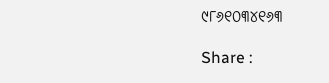୯୮୬୧୦୩୪୧୬୩

Share :